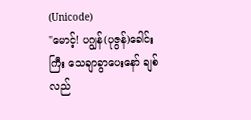(Unicode)
"မောင့်! ပဂျွန်(ပုဇွန်)ခေါင်းကြီး သေချာခွာပေးနော် ချစ် လည်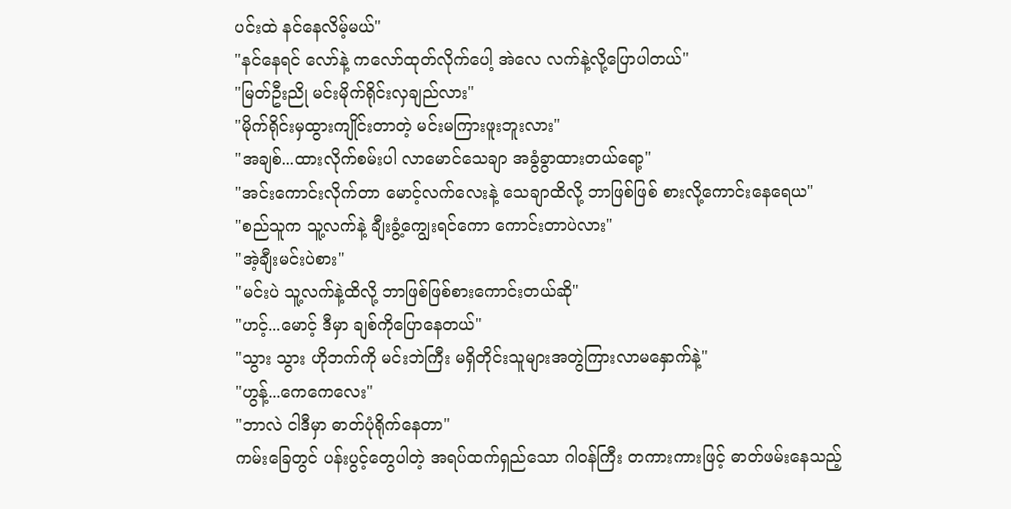ပင်းထဲ နင်နေလိမ့်မယ်"
"နင်နေရင် လော်နဲ့ ကလော်ထုတ်လိုက်ပေါ့ အဲလေ လက်နဲ့လို့ပြောပါတယ်"
"မြတ်ဦးညို မင်းမိုက်ရိုင်းလှချည်လား"
"မိုက်ရိုင်းမှထွားကျိုင်းတာတဲ့ မင်းမကြားဖူးဘူးလား"
"အချစ်...ထားလိုက်စမ်းပါ လာမောင်သေချာ အခွံခွာထားတယ်ရော့"
"အင်းကောင်းလိုက်တာ မောင့်လက်လေးနဲ့ သေချာထိလို့ ဘာဖြစ်ဖြစ် စားလို့ကောင်းနေရေယ"
"စည်သူက သူ့လက်နဲ့ ချီးခွံ့ကျွေးရင်ကော ကောင်းတာပဲလား"
"အဲ့ချီးမင်းပဲစား"
"မင်းပဲ သူ့လက်နဲ့ထိလို့ ဘာဖြစ်ဖြစ်စားကောင်းတယ်ဆို"
"ဟင့်...မောင့် ဒီမှာ ချစ်ကိုပြောနေတယ်"
"သွား သွား ဟိုဘက်ကို မင်းဘဲကြီး မရှိတိုင်းသူများအတွဲကြားလာမနှောက်နဲ့"
"ဟွန့်...ကေကေလေး"
"ဘာလဲ ငါဒီမှာ ဓာတ်ပုံရိုက်နေတာ"
ကမ်းခြေတွင် ပန်းပွင့်တွေပါတဲ့ အရပ်ထက်ရှည်သော ဂါဝန်ကြီး တကားကားဖြင့် ဓာတ်ဖမ်းနေသည့်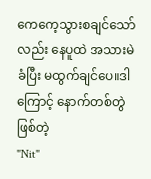ကေကေ့သွားစချင်သော်လည်း နေပူထဲ အသားမဲခံပြီး မထွက်ချင်ပေ။ဒါကြောင့် နောက်တစ်တွဲဖြစ်တဲ့
"Nit"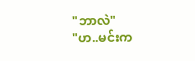"ဘာလဲ"
"ဟ..မင်းက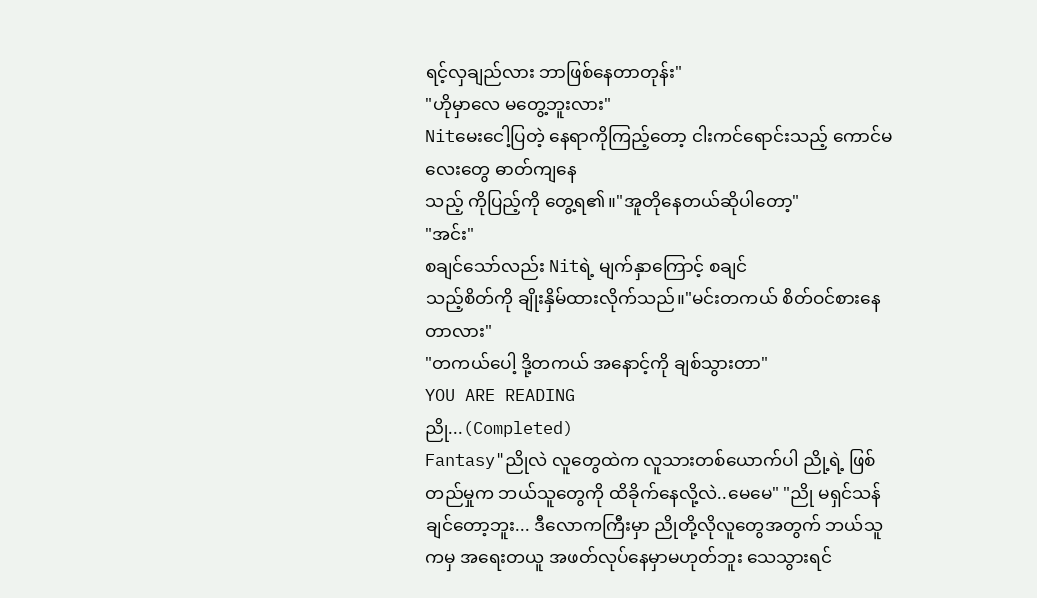ရင့်လှချည်လား ဘာဖြစ်နေတာတုန်း"
"ဟိုမှာလေ မတွေ့ဘူးလား"
Nitမေးငေါ့ပြတဲ့ နေရာကိုကြည့်တော့ ငါးကင်ရောင်းသည့် ကောင်မလေးတွေ ဓာတ်ကျနေ
သည့် ကိုပြည့်ကို တွေ့ရ၏။"အူတိုနေတယ်ဆိုပါတော့"
"အင်း"
စချင်သော်လည်း Nitရဲ့ မျက်နှာကြောင့် စချင်
သည့်စိတ်ကို ချိုးနှိမ်ထားလိုက်သည်။"မင်းတကယ် စိတ်ဝင်စားနေတာလား"
"တကယ်ပေါ့ ဒို့တကယ် အနောင့်ကို ချစ်သွားတာ"
YOU ARE READING
ညို...(Completed)
Fantasy"ညိုလဲ လူတွေထဲက လူသားတစ်ယောက်ပါ ညို့ရဲ့ ဖြစ်တည်မှုက ဘယ်သူတွေကို ထိခိုက်နေလို့လဲ..မေမေ" "ညို မရှင်သန်ချင်တော့ဘူး... ဒီလောကကြီးမှာ ညိုတို့လိုလူတွေအတွက် ဘယ်သူကမှ အရေးတယူ အဖတ်လုပ်နေမှာမဟုတ်ဘူး သေသွားရင်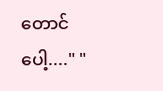တောင်ပေါ့...." "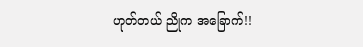ဟုတ်တယ် ညိုက အခြောက်!!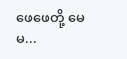ဖေဖေတို့ မေမ...